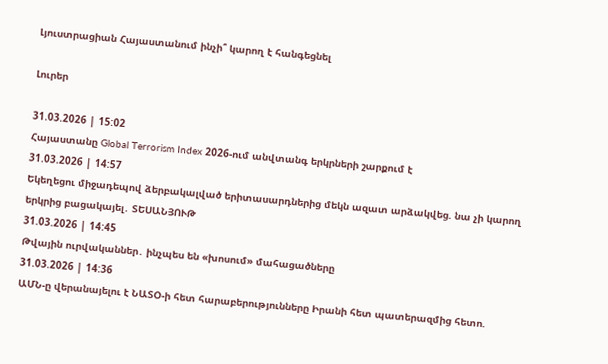Լյուստրացիան Հայաստանում ինչի՞ կարող է հանգեցնել

Լուրեր

31.03.2026 | 15:02
Հայաստանը Global Terrorism Index 2026-ում անվտանգ երկրների շարքում է
31.03.2026 | 14:57
Եկեղեցու միջադեպով ձերբակալված երիտասարդներից մեկն ազատ արձակվեց. նա չի կարող երկրից բացակայել․ ՏԵՍԱՆՅՈՒԹ
31.03.2026 | 14:45
Թվային ուրվականներ․ ինչպես են «խոսում» մահացածները
31.03.2026 | 14:36
ԱՄՆ-ը վերանայելու է ՆԱՏՕ-ի հետ հարաբերությունները Իրանի հետ պատերազմից հետո.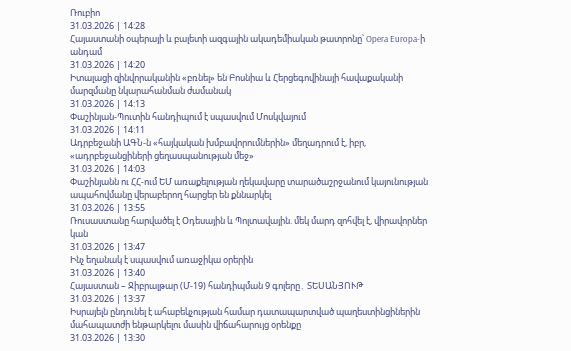Ռուբիո
31.03.2026 | 14:28
Հայաստանի օպերայի և բալետի ազգային ակադեմիական թատրոնը՝ Opera Europa-ի անդամ
31.03.2026 | 14:20
Իտալացի զինվորականին «բռնել» են Բոսնիա և Հերցեգովինայի հավաքականի մարզմանը նկարահանման ժամանակ
31.03.2026 | 14:13
Փաշինյան-Պուտին հանդիպում է սպասվում Մոսկվայում
31.03.2026 | 14:11
Ադրբեջանի ԱԳՆ-ն «հայկական խմբավորումներին» մեղադրում է, իբր, «ադրբեջանցիների ցեղասպանության մեջ»
31.03.2026 | 14:03
Փաշինյանն ու ՀՀ-ում ԵՄ առաքելության ղեկավարը տարածաշրջանում կայունության ապահովմանը վերաբերող հարցեր են քննարկել
31.03.2026 | 13:55
Ռուսաստանը հարվածել է Օդեսային և Պոլտավային. մեկ մարդ զոհվել է, վիրավորներ կան
31.03.2026 | 13:47
Ինչ եղանակ է սպասվում առաջիկա օրերին
31.03.2026 | 13:40
Հայաստան – Ջիբրալթար (Մ-19) հանդիպման 9 գոլերը․ ՏԵՍԱՆՅՈՒԹ
31.03.2026 | 13:37
Իսրայելն ընդունել է ահաբեկչության համար դատապարտված պաղեստինցիներին մահապատժի ենթարկելու մասին վիճահարույց օրենքը
31.03.2026 | 13:30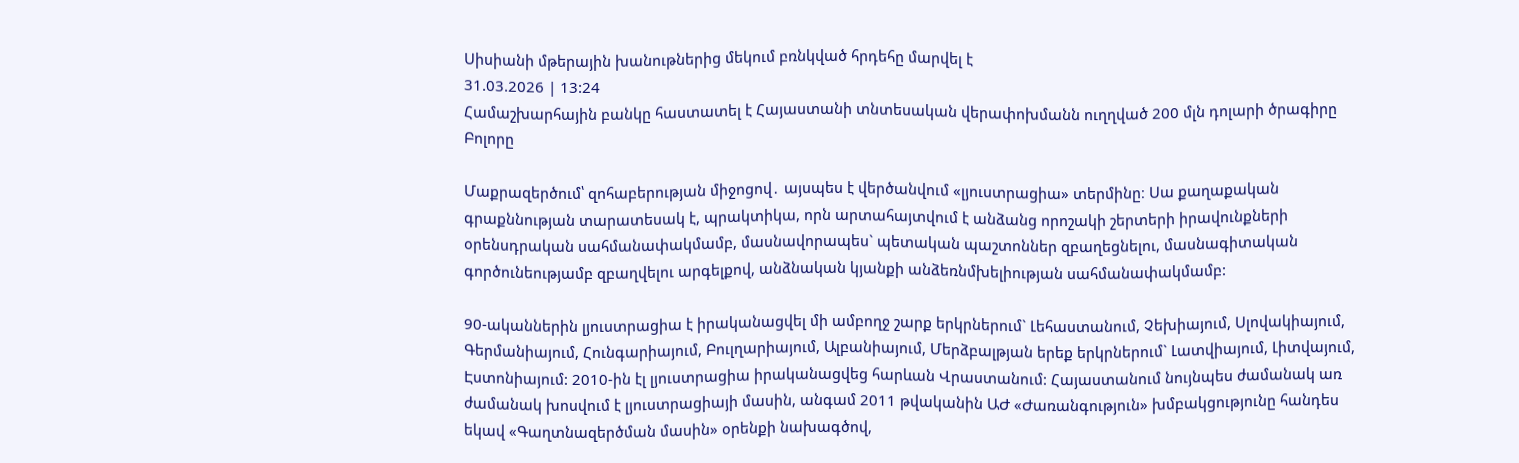Սիսիանի մթերային խանութներից մեկում բռնկված հրդեհը մարվել է
31.03.2026 | 13:24
Համաշխարհային բանկը հաստատել է Հայաստանի տնտեսական վերափոխմանն ուղղված 200 մլն դոլարի ծրագիրը
Բոլորը

Մաքրազերծում՝ զոհաբերության միջոցով․ այսպես է վերծանվում «լյուստրացիա» տերմինը։ Սա քաղաքական գրաքննության տարատեսակ է, պրակտիկա, որն արտահայտվում է անձանց որոշակի շերտերի իրավունքների օրենսդրական սահմանափակմամբ, մասնավորապես` պետական պաշտոններ զբաղեցնելու, մասնագիտական գործունեությամբ զբաղվելու արգելքով, անձնական կյանքի անձեռնմխելիության սահմանափակմամբ:

90-ականներին լյուստրացիա է իրականացվել մի ամբողջ շարք երկրներում` Լեհաստանում, Չեխիայում, Սլովակիայում, Գերմանիայում, Հունգարիայում, Բուլղարիայում, Ալբանիայում, Մերձբալթյան երեք երկրներում` Լատվիայում, Լիտվայում, Էստոնիայում: 2010-ին էլ լյուստրացիա իրականացվեց հարևան Վրաստանում: Հայաստանում նույնպես ժամանակ առ ժամանակ խոսվում է լյուստրացիայի մասին, անգամ 2011 թվականին ԱԺ «Ժառանգություն» խմբակցությունը հանդես եկավ «Գաղտնազերծման մասին» օրենքի նախագծով,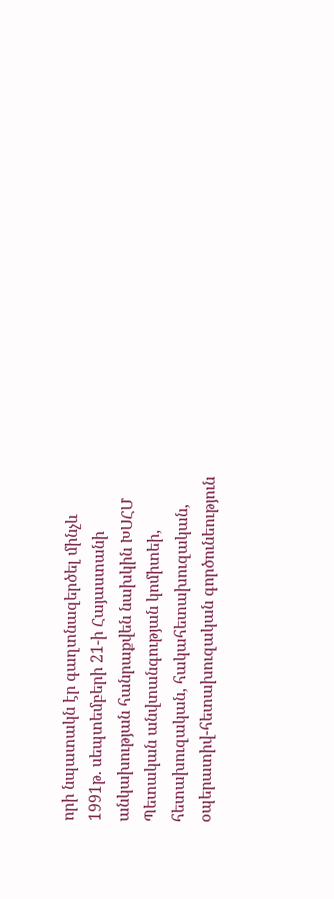որի նպատակն էր գաղտնազերծել մինչև 1991թ. սեպտեմբերի 21-ի Հայաստանի անկախության հանրաքվեն նախկին ԽՍՀՄ Պետական անվտանգության կոմիտեի, հետախուզական, հակահետախուզական, օպերատիվ-հետախուզական գործունեություն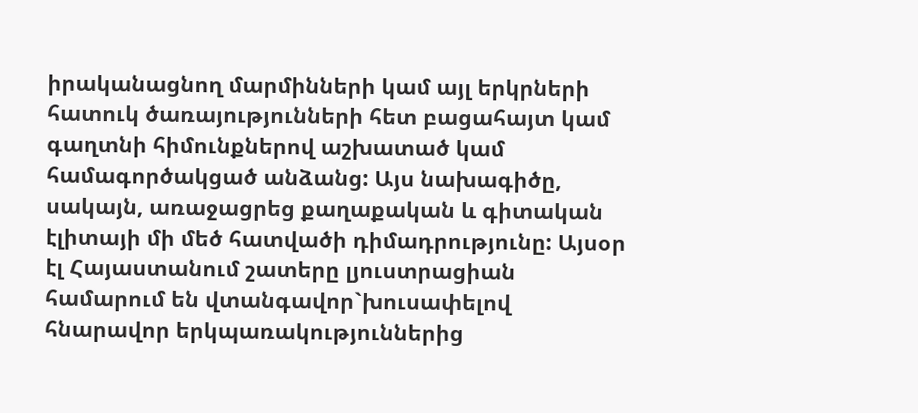իրականացնող մարմինների կամ այլ երկրների հատուկ ծառայությունների հետ բացահայտ կամ գաղտնի հիմունքներով աշխատած կամ համագործակցած անձանց: Այս նախագիծը, սակայն, առաջացրեց քաղաքական և գիտական  էլիտայի մի մեծ հատվածի դիմադրությունը: Այսօր էլ Հայաստանում շատերը լյուստրացիան համարում են վտանգավոր`խուսափելով հնարավոր երկպառակություններից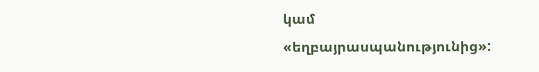կամ «եղբայրասպանությունից»: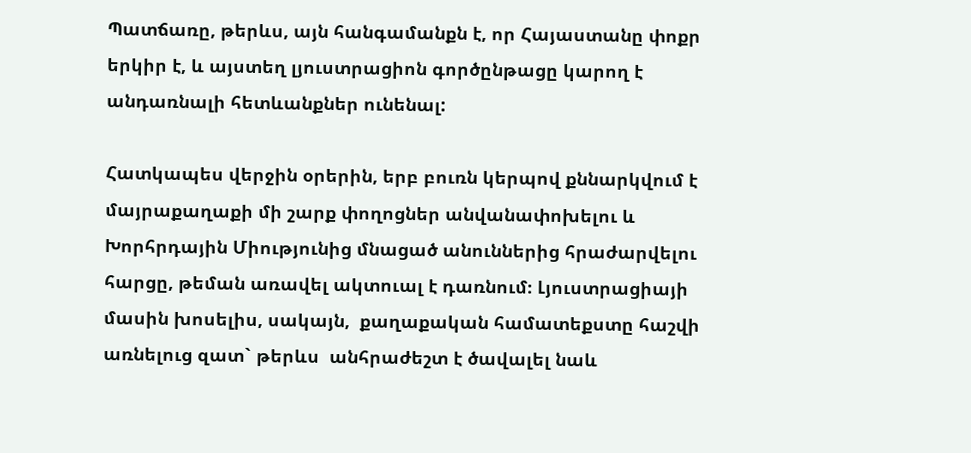Պատճառը, թերևս, այն հանգամանքն է, որ Հայաստանը փոքր երկիր է, և այստեղ լյուստրացիոն գործընթացը կարող է անդառնալի հետևանքներ ունենալ:

Հատկապես վերջին օրերին, երբ բուռն կերպով քննարկվում է  մայրաքաղաքի մի շարք փողոցներ անվանափոխելու և Խորհրդային Միությունից մնացած անուններից հրաժարվելու հարցը, թեման առավել ակտուալ է դառնում։ Լյուստրացիայի մասին խոսելիս, սակայն,  քաղաքական համատեքստը հաշվի առնելուց զատ` թերևս  անհրաժեշտ է ծավալել նաև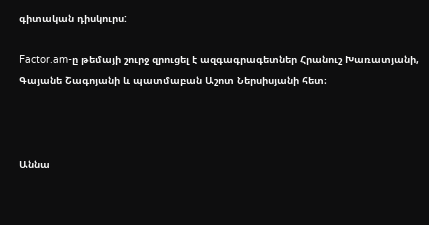գիտական դիսկուրս:

Factor.am-ը թեմայի շուրջ զրուցել է ազգագրագետներ Հրանուշ Խառատյանի, Գայանե Շագոյանի և պատմաբան Աշոտ Ներսիսյանի հետ։



Աննա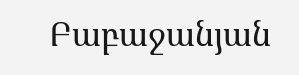Բաբաջանյան